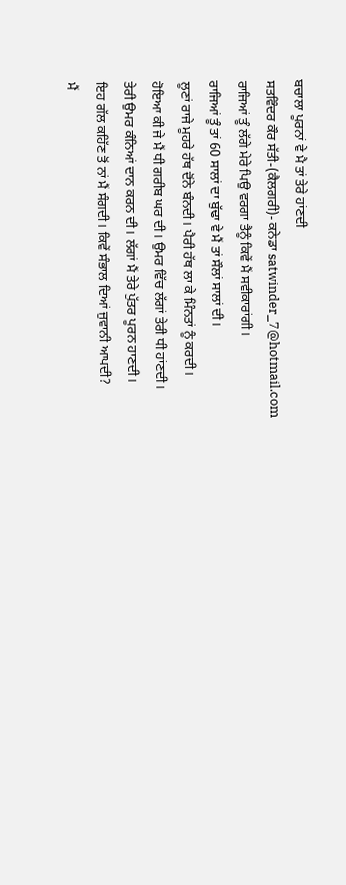ਬਚਾਲਾ ਪੂਰਨਾਂ ਵੇ ਮੈ ਤਾਂ ਤੇਰੇ ਹਾਂਣਦੀ
ਸਤਵਿੰਦਰ ਕੌਰ ਸੱਤੀ-(ਕੈਲਗਰੀ)- ਕਨੇਡਾ satwinder_7@hotmail.com
ਰਾਜਿਆਂ ਤੂੰ ਲੱਗੇ ਮੇਰੇ ਪਿਉ ਵਰਗਾ ਤੈਨੂੰ ਕਿਵੇਂ ਮੈਂ ਸਵੀਕਾਰਾਂਗੀ।
ਰਾਜਿਆਂ ਤੂੰ ਤਾਂ 60 ਸਾਲਾਂ ਦਾ ਬੁੱਢਾ ਵੇ ਮੈਂ ਤਾਂ ਸੌਲਾਂ ਸਾਲਾਂ ਦੀ।
ਲੂਣਾਂ ਰਾਜੇ ਮੂਹਰੇ ਹੱਥ ਦੋਂਨੇ ਬੰਨਦੀ। ਪੈਰੀ ਹੱਥ ਲਾ ਕੇ ਮਿੰਨਤਾਂ ਨੂੰ ਕਰਦੀ।
ਹੋਇਆ ਕੀ ਜੇ ਮੈਂ ਧੀ ਗਰੀਬ ਘਰ ਦੀ। ਉਮਰ ਵਿੱਚ ਲੱਗਾਂ ਤੇਰੀ ਧੀ ਹਾਂਣਦੀ।
ਤੇਰੀ ਉਮਰ ਕੰਨਿਆਂ ਦਾਨ ਕਰਨ ਦੀ। ਲੱਗਾਂ ਮੈਂ ਤੇਰੇ ਪੁੱਤਰ ਪੂਰਨ ਹਾਣਦੀ।
ਇਹ ਗੱਲ ਕਹਿੱਣ ਤੋਂ ਨਾਂ ਮੈਂ ਸੰਗਦੀ। ਕਿਵੇਂ ਸੰਭਾਲ ਦਿਆਂ ਜੁਵਾਨੀ ਆਪਦੀ?
ਮੈਂ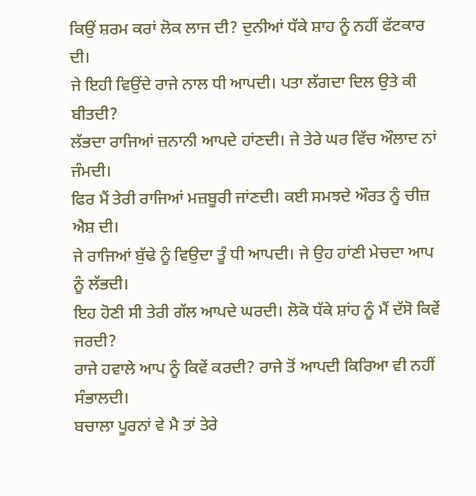ਕਿਉਂ ਸ਼ਰਮ ਕਰਾਂ ਲੋਕ ਲਾਜ ਦੀ? ਦੁਨੀਆਂ ਧੱਕੇ ਸ਼ਾਹ ਨੂੰ ਨਹੀਂ ਫੱਟਕਾਰ ਦੀ।
ਜੇ ਇਹੀ ਵਿਉਂਦੇ ਰਾਜੇ ਨਾਲ ਧੀ ਆਪਦੀ। ਪਤਾ ਲੱਗਦਾ ਦਿਲ ਉਤੇ ਕੀ ਬੀਤਦੀ?
ਲੱਭਦਾ ਰਾਜਿਆਂ ਜ਼ਨਾਨੀ ਆਪਦੇ ਹਾਂਣਦੀ। ਜੇ ਤੇਰੇ ਘਰ ਵਿੱਚ ਔਲਾਦ ਨਾਂ ਜੰਮਦੀ।
ਫਿਰ ਮੈਂ ਤੇਰੀ ਰਾਜਿਆਂ ਮਜ਼ਬੂਰੀ ਜਾਂਣਦੀ। ਕਈ ਸਮਝਦੇ ਔਰਤ ਨੂੰ ਚੀਜ਼ ਐਸ਼ ਦੀ।
ਜੇ ਰਾਜਿਆਂ ਬੁੱਢੇ ਨੂੰ ਵਿਉਦਾ ਤੂੰ ਧੀ ਆਪਦੀ। ਜੇ ਉਹ ਹਾਂਣੀ ਮੇਚਦਾ ਆਪ ਨੂੰ ਲੱਭਦੀ।
ਇਹ ਹੋਣੀ ਸੀ ਤੇਰੀ ਗੱਲ ਆਪਦੇ ਘਰਦੀ। ਲੋਕੋ ਧੱਕੇ ਸ਼ਾਂਹ ਨੂੰ ਮੈਂ ਦੱਸੋ ਕਿਵੇਂ ਜਰਦੀ?
ਰਾਜੇ ਹਵਾਲੇ ਆਪ ਨੂੰ ਕਿਵੇਂ ਕਰਦੀ? ਰਾਜੇ ਤੋਂ ਆਪਦੀ ਕਿਰਿਆ ਵੀ ਨਹੀਂ ਸੰਭਾਲਦੀ।
ਬਚਾਲਾ ਪੂਰਨਾਂ ਵੇ ਮੈ ਤਾਂ ਤੇਰੇ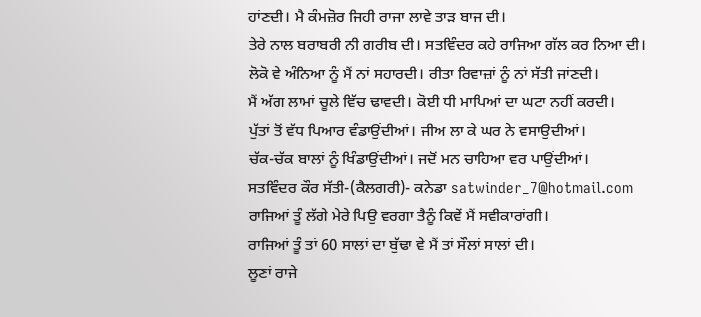ਹਾਂਣਦੀ। ਮੈ ਕੰਮਜ਼ੋਰ ਜਿਹੀ ਰਾਜਾ ਲਾਵੇ ਤਾੜ ਬਾਜ ਦੀ।
ਤੇਰੇ ਨਾਲ ਬਰਾਬਰੀ ਨੀ ਗਰੀਬ ਦੀ। ਸਤਵਿੰਦਰ ਕਹੇ ਰਾਜਿਆ ਗੱਲ ਕਰ ਨਿਆ ਦੀ।
ਲੋਕੋ ਵੇ ਅੰਨਿਆ ਨੂੰ ਮੈਂ ਨਾਂ ਸਹਾਰਦੀ। ਰੀਤਾ ਰਿਵਾਜ਼ਾਂ ਨੂੰ ਨਾਂ ਸੱਤੀ ਜਾਂਣਦੀ।
ਮੈਂ ਅੱਗ ਲਾਮਾਂ ਚੂਲੇ ਵਿੱਚ ਢਾਵਦੀ। ਕੋਈ ਧੀ ਮਾਪਿਆਂ ਦਾ ਘਟਾ ਨਹੀਂ ਕਰਦੀ।
ਪੁੱਤਾਂ ਤੋਂ ਵੱਧ ਪਿਆਰ ਵੰਡਾਉਂਦੀਆਂ। ਜੀਅ ਲਾ ਕੇ ਘਰ ਨੇ ਵਸਾਉਦੀਆਂ।
ਚੱਕ-ਚੱਕ ਬਾਲਾਂ ਨੂੰ ਖਿੰਡਾਉਂਦੀਆਂ। ਜਦੋਂ ਮਨ ਚਾਹਿਆ ਵਰ ਪਾਉਂਦੀਆਂ।
ਸਤਵਿੰਦਰ ਕੌਰ ਸੱਤੀ-(ਕੈਲਗਰੀ)- ਕਨੇਡਾ satwinder_7@hotmail.com
ਰਾਜਿਆਂ ਤੂੰ ਲੱਗੇ ਮੇਰੇ ਪਿਉ ਵਰਗਾ ਤੈਨੂੰ ਕਿਵੇਂ ਮੈਂ ਸਵੀਕਾਰਾਂਗੀ।
ਰਾਜਿਆਂ ਤੂੰ ਤਾਂ 60 ਸਾਲਾਂ ਦਾ ਬੁੱਢਾ ਵੇ ਮੈਂ ਤਾਂ ਸੌਲਾਂ ਸਾਲਾਂ ਦੀ।
ਲੂਣਾਂ ਰਾਜੇ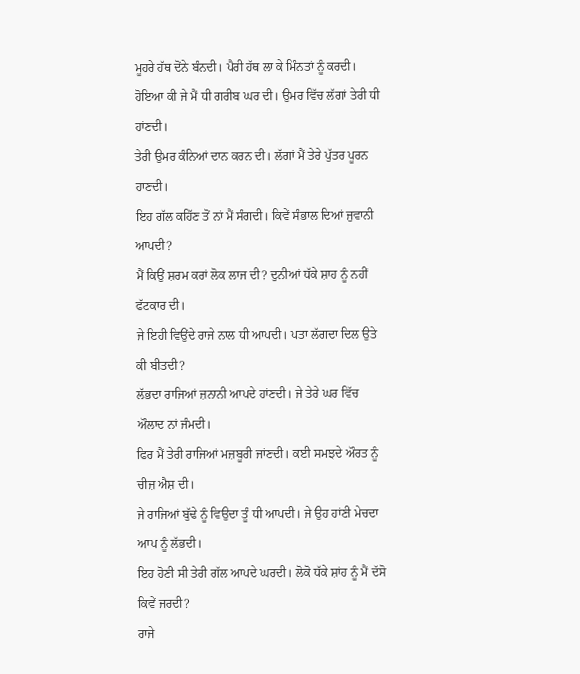ਮੂਹਰੇ ਹੱਥ ਦੋਂਨੇ ਬੰਨਦੀ। ਪੈਰੀ ਹੱਥ ਲਾ ਕੇ ਮਿੰਨਤਾਂ ਨੂੰ ਕਰਦੀ।
ਹੋਇਆ ਕੀ ਜੇ ਮੈਂ ਧੀ ਗਰੀਬ ਘਰ ਦੀ। ਉਮਰ ਵਿੱਚ ਲੱਗਾਂ ਤੇਰੀ ਧੀ ਹਾਂਣਦੀ।
ਤੇਰੀ ਉਮਰ ਕੰਨਿਆਂ ਦਾਨ ਕਰਨ ਦੀ। ਲੱਗਾਂ ਮੈਂ ਤੇਰੇ ਪੁੱਤਰ ਪੂਰਨ ਹਾਣਦੀ।
ਇਹ ਗੱਲ ਕਹਿੱਣ ਤੋਂ ਨਾਂ ਮੈਂ ਸੰਗਦੀ। ਕਿਵੇਂ ਸੰਭਾਲ ਦਿਆਂ ਜੁਵਾਨੀ ਆਪਦੀ?
ਮੈਂ ਕਿਉਂ ਸ਼ਰਮ ਕਰਾਂ ਲੋਕ ਲਾਜ ਦੀ? ਦੁਨੀਆਂ ਧੱਕੇ ਸ਼ਾਹ ਨੂੰ ਨਹੀਂ ਫੱਟਕਾਰ ਦੀ।
ਜੇ ਇਹੀ ਵਿਉਂਦੇ ਰਾਜੇ ਨਾਲ ਧੀ ਆਪਦੀ। ਪਤਾ ਲੱਗਦਾ ਦਿਲ ਉਤੇ ਕੀ ਬੀਤਦੀ?
ਲੱਭਦਾ ਰਾਜਿਆਂ ਜ਼ਨਾਨੀ ਆਪਦੇ ਹਾਂਣਦੀ। ਜੇ ਤੇਰੇ ਘਰ ਵਿੱਚ ਔਲਾਦ ਨਾਂ ਜੰਮਦੀ।
ਫਿਰ ਮੈਂ ਤੇਰੀ ਰਾਜਿਆਂ ਮਜ਼ਬੂਰੀ ਜਾਂਣਦੀ। ਕਈ ਸਮਝਦੇ ਔਰਤ ਨੂੰ ਚੀਜ਼ ਐਸ਼ ਦੀ।
ਜੇ ਰਾਜਿਆਂ ਬੁੱਢੇ ਨੂੰ ਵਿਉਦਾ ਤੂੰ ਧੀ ਆਪਦੀ। ਜੇ ਉਹ ਹਾਂਣੀ ਮੇਚਦਾ ਆਪ ਨੂੰ ਲੱਭਦੀ।
ਇਹ ਹੋਣੀ ਸੀ ਤੇਰੀ ਗੱਲ ਆਪਦੇ ਘਰਦੀ। ਲੋਕੋ ਧੱਕੇ ਸ਼ਾਂਹ ਨੂੰ ਮੈਂ ਦੱਸੋ ਕਿਵੇਂ ਜਰਦੀ?
ਰਾਜੇ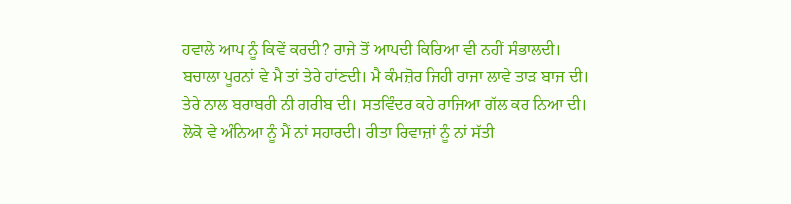ਹਵਾਲੇ ਆਪ ਨੂੰ ਕਿਵੇਂ ਕਰਦੀ? ਰਾਜੇ ਤੋਂ ਆਪਦੀ ਕਿਰਿਆ ਵੀ ਨਹੀਂ ਸੰਭਾਲਦੀ।
ਬਚਾਲਾ ਪੂਰਨਾਂ ਵੇ ਮੈ ਤਾਂ ਤੇਰੇ ਹਾਂਣਦੀ। ਮੈ ਕੰਮਜ਼ੋਰ ਜਿਹੀ ਰਾਜਾ ਲਾਵੇ ਤਾੜ ਬਾਜ ਦੀ।
ਤੇਰੇ ਨਾਲ ਬਰਾਬਰੀ ਨੀ ਗਰੀਬ ਦੀ। ਸਤਵਿੰਦਰ ਕਹੇ ਰਾਜਿਆ ਗੱਲ ਕਰ ਨਿਆ ਦੀ।
ਲੋਕੋ ਵੇ ਅੰਨਿਆ ਨੂੰ ਮੈਂ ਨਾਂ ਸਹਾਰਦੀ। ਰੀਤਾ ਰਿਵਾਜ਼ਾਂ ਨੂੰ ਨਾਂ ਸੱਤੀ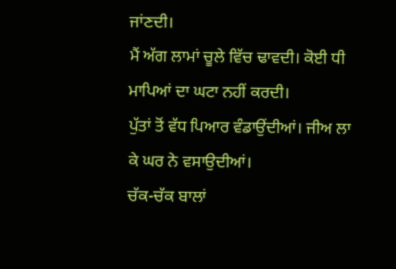ਜਾਂਣਦੀ।
ਮੈਂ ਅੱਗ ਲਾਮਾਂ ਚੂਲੇ ਵਿੱਚ ਢਾਵਦੀ। ਕੋਈ ਧੀ ਮਾਪਿਆਂ ਦਾ ਘਟਾ ਨਹੀਂ ਕਰਦੀ।
ਪੁੱਤਾਂ ਤੋਂ ਵੱਧ ਪਿਆਰ ਵੰਡਾਉਂਦੀਆਂ। ਜੀਅ ਲਾ ਕੇ ਘਰ ਨੇ ਵਸਾਉਦੀਆਂ।
ਚੱਕ-ਚੱਕ ਬਾਲਾਂ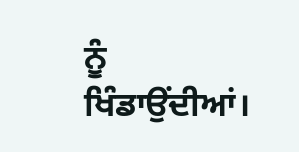ਨੂੰ ਖਿੰਡਾਉਂਦੀਆਂ।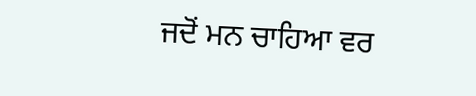ਜਦੋਂ ਮਨ ਚਾਹਿਆ ਵਰ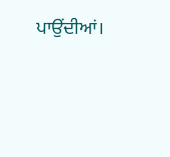ਪਾਉਂਦੀਆਂ।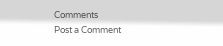Comments
Post a Comment